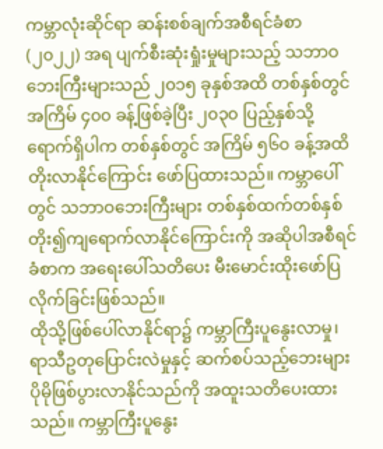ကမ္ဘာလုံးဆိုင်ရာ ဆန်းစစ်ချက်အစီရင်ခံစာ (၂၀၂၂) အရ ပျက်စီးဆုံးရှုံးမှုများသည့် သဘာဝဘေးကြီးများသည် ၂၀၁၅ ခုနှစ်အထိ တစ်နှစ်တွင် အကြိမ် ၄၀၀ ခန့်ဖြစ်ခဲ့ပြီး ၂၀၃၀ ပြည့်နှစ်သို့ရောက်ရှိပါက တစ်နှစ်တွင် အကြိမ် ၅၆၀ ခန့်အထိ တိုးလာနိုင်ကြောင်း ဖော်ပြထားသည်။ ကမ္ဘာပေါ်တွင် သဘာဝဘေးကြီးများ တစ်နှစ်ထက်တစ်နှစ် တိုး၍ကျရောက်လာနိုင်ကြောင်းကို အဆိုပါအစီရင်ခံစာက အရေးပေါ်သတိပေး မီးမောင်းထိုးဖော်ပြလိုက်ခြင်းဖြစ်သည်။
ထိုသို့ဖြစ်ပေါ်လာနိုင်ရာ၌ ကမ္ဘာကြီးပူနွေးလာမှု၊ ရာသီဥတုပြောင်းလဲမှုနှင့် ဆက်စပ်သည့်ဘေးများ ပိုမိုဖြစ်ပွားလာနိုင်သည်ကို အထူးသတိပေးထားသည်။ ကမ္ဘာကြီးပူနွေး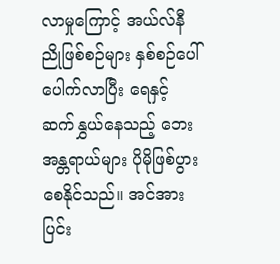လာမှုကြောင့် အယ်လ်နီညိုဖြစ်စဉ်များ နှစ်စဉ်ပေါ်ပေါက်လာပြီး ရေနှင့်ဆက်နွှယ်နေသည့် ဘေးအန္တရာယ်များ ပိုမိုဖြစ်ပွားစေနိုင်သည်။ အင်အားပြင်း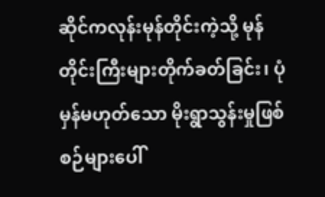ဆိုင်ကလုန်းမုန်တိုင်းကဲ့သို့ မုန်တိုင်းကြီးများတိုက်ခတ်ခြင်း၊ ပုံမှန်မဟုတ်သော မိုးရွာသွန်းမှုဖြစ်စဉ်များပေါ်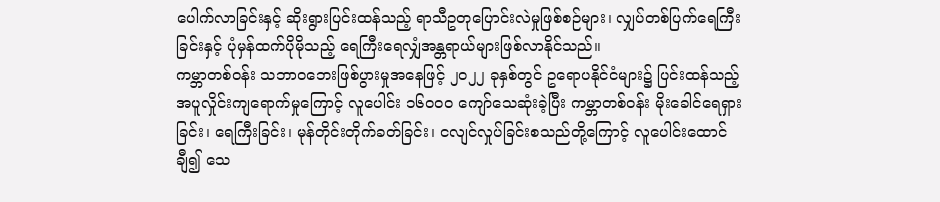ပေါက်လာခြင်းနှင့် ဆိုးရွားပြင်းထန်သည့် ရာသီဥတုပြောင်းလဲမှုဖြစ်စဉ်များ၊ လျှပ်တစ်ပြက်ရေကြီးခြင်းနှင့် ပုံမှန်ထက်ပိုမိုသည့် ရေကြီးရေလျှံအန္တရာယ်များဖြစ်လာနိုင်သည်။
ကမ္ဘာတစ်ဝန်း သဘာဝဘေးဖြစ်ပွားမှုအနေဖြင့် ၂၀၂၂ ခုနှစ်တွင် ဥရောပနိုင်ငံများ၌ ပြင်းထန်သည့်အပူလှိုင်းကျရောက်မှုကြောင့် လူပေါင်း ၁၆၀၀၀ ကျော်သေဆုံးခဲ့ပြီး ကမ္ဘာတစ်ဝန်း မိုးခေါင်ရေရှားခြင်း၊ ရေကြီးခြင်း၊ မုန်တိုင်းတိုက်ခတ်ခြင်း၊ ငလျင်လှုပ်ခြင်းစသည်တို့ကြောင့် လူပေါင်းထောင်ချီ၍ သေ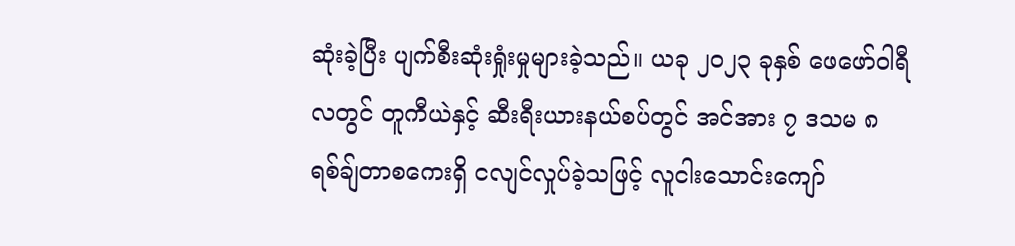ဆုံးခဲ့ပြီး ပျက်စီးဆုံးရှုံးမှုများခဲ့သည်။ ယခု ၂၀၂၃ ခုနှစ် ဖေဖော်ဝါရီလတွင် တူကီယဲနှင့် ဆီးရီးယားနယ်စပ်တွင် အင်အား ၇ ဒသမ ၈ ရစ်ချ်တာစကေးရှိ ငလျင်လှုပ်ခဲ့သဖြင့် လူငါးသောင်းကျော်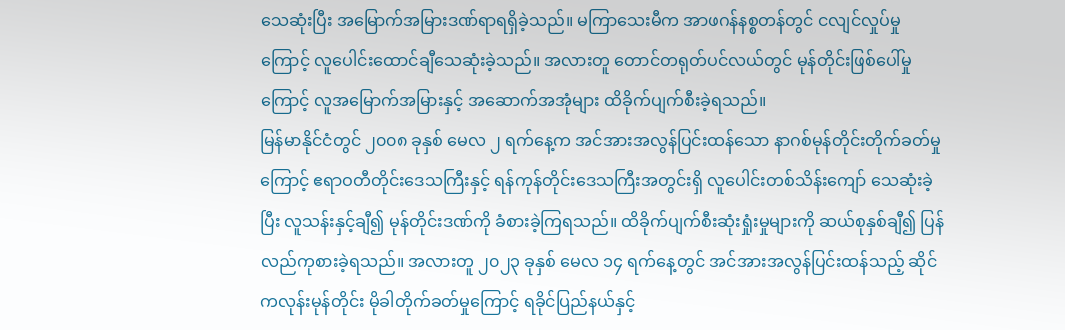သေဆုံးပြီး အမြောက်အမြားဒဏ်ရာရရှိခဲ့သည်။ မကြာသေးမီက အာဖဂန်နစ္စတန်တွင် ငလျင်လှုပ်မှုကြောင့် လူပေါင်းထောင်ချီသေဆုံးခဲ့သည်။ အလားတူ တောင်တရုတ်ပင်လယ်တွင် မုန်တိုင်းဖြစ်ပေါ်မှုကြောင့် လူအမြောက်အမြားနှင့် အဆောက်အအုံများ ထိခိုက်ပျက်စီးခဲ့ရသည်။
မြန်မာနိုင်ငံတွင် ၂၀၀၈ ခုနှစ် မေလ ၂ ရက်နေ့က အင်အားအလွန်ပြင်းထန်သော နာဂစ်မုန်တိုင်းတိုက်ခတ်မှုကြောင့် ဧရာဝတီတိုင်းဒေသကြီးနှင့် ရန်ကုန်တိုင်းဒေသကြီးအတွင်းရှိ လူပေါင်းတစ်သိန်းကျော် သေဆုံးခဲ့ပြီး လူသန်းနှင့်ချီ၍ မုန်တိုင်းဒဏ်ကို ခံစားခဲ့ကြရသည်။ ထိခိုက်ပျက်စီးဆုံးရှုံးမှုများကို ဆယ်စုနှစ်ချီ၍ ပြန်လည်ကုစားခဲ့ရသည်။ အလားတူ ၂၀၂၃ ခုနှစ် မေလ ၁၄ ရက်နေ့တွင် အင်အားအလွန်ပြင်းထန်သည့် ဆိုင်ကလုန်းမုန်တိုင်း မိုခါတိုက်ခတ်မှုကြောင့် ရခိုင်ပြည်နယ်နှင့်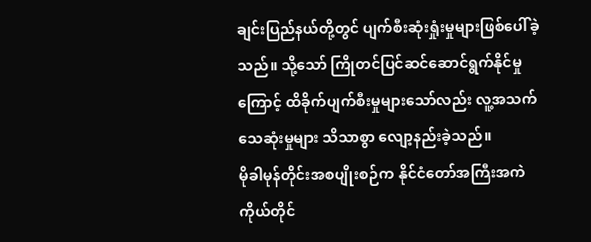ချင်းပြည်နယ်တို့တွင် ပျက်စီးဆုံးရှုံးမှုများဖြစ်ပေါ်ခဲ့သည်။ သို့သော် ကြိုတင်ပြင်ဆင်ဆောင်ရွက်နိုင်မှုကြောင့် ထိခိုက်ပျက်စီးမှုများသော်လည်း လူ့အသက်သေဆုံးမှုများ သိသာစွာ လျော့နည်းခဲ့သည်။
မိုခါမုန်တိုင်းအစပျိုးစဉ်က နိုင်ငံတော်အကြီးအကဲကိုယ်တိုင်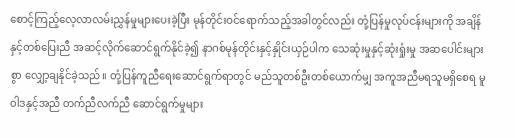စောင့်ကြည့်လေ့လာလမ်းညွှန်မှုများပေးခဲ့ပြီး မုန်တိုင်းဝင်ရောက်သည့်အခါတွင်လည်း တုံ့ပြန်မှုလုပ်ငန်းများကို အချိန်နှင့်တစ်ပြေးညီ အဆင့်လိုက်ဆောင်ရွက်နိုင်ခဲ့၍ နာဂစ်မုန်တိုင်းနှင့်နှိုင်းယှဉ်ပါက သေဆုံးမှုနှင့်ဆုံးရှုံးမှု အဆပေါင်းများစွာ လျှော့ချနိုင်ခဲ့သည်။ တုံ့ပြန်ကူညီရေးဆောင်ရွက်ရာတွင် မည်သူတစ်ဦးတစ်ယောက်မျှ အကူအညီမရသူမရှိစေရ မူဝါဒနှင့်အညီ တက်ညီလက်ညီ ဆောင်ရွက်မှုများ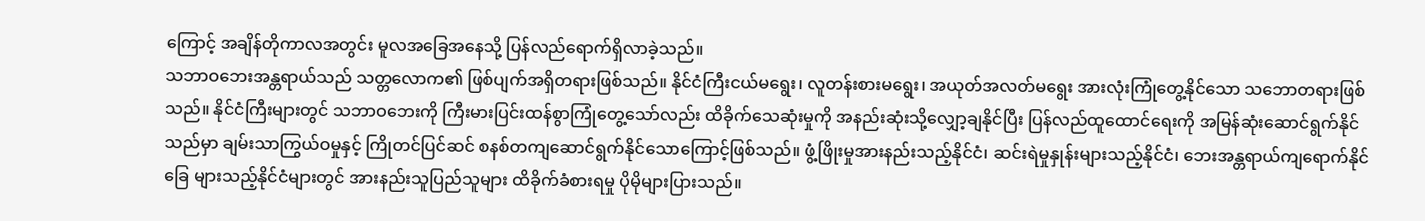ကြောင့် အချိန်တိုကာလအတွင်း မူလအခြေအနေသို့ ပြန်လည်ရောက်ရှိလာခဲ့သည်။
သဘာဝဘေးအန္တရာယ်သည် သတ္တလောက၏ ဖြစ်ပျက်အရှိတရားဖြစ်သည်။ နိုင်ငံကြီးငယ်မရွေး၊ လူတန်းစားမရွေး၊ အယုတ်အလတ်မရွေး အားလုံးကြုံတွေ့နိုင်သော သဘောတရားဖြစ်သည်။ နိုင်ငံကြီးများတွင် သဘာဝဘေးကို ကြီးမားပြင်းထန်စွာကြုံတွေ့သော်လည်း ထိခိုက်သေဆုံးမှုကို အနည်းဆုံးသို့လျှော့ချနိုင်ပြီး ပြန်လည်ထူထောင်ရေးကို အမြန်ဆုံးဆောင်ရွက်နိုင်သည်မှာ ချမ်းသာကြွယ်ဝမှုနှင့် ကြိုတင်ပြင်ဆင် စနစ်တကျဆောင်ရွက်နိုင်သောကြောင့်ဖြစ်သည်။ ဖွံ့ဖြိုးမှုအားနည်းသည့်နိုင်ငံ၊ ဆင်းရဲမှုနှုန်းများသည့်နိုင်ငံ၊ ဘေးအန္တရာယ်ကျရောက်နိုင်ခြေ များသည့်နိုင်ငံများတွင် အားနည်းသူပြည်သူများ ထိခိုက်ခံစားရမှု ပိုမိုများပြားသည်။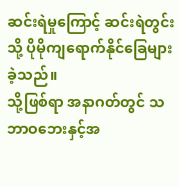ဆင်းရဲမှုကြောင့် ဆင်းရဲတွင်းသို့ ပိုမိုကျရောက်နိုင်ခြေများခဲ့သည်။
သို့ဖြစ်ရာ အနာဂတ်တွင် သဘာဝဘေးနှင့်အ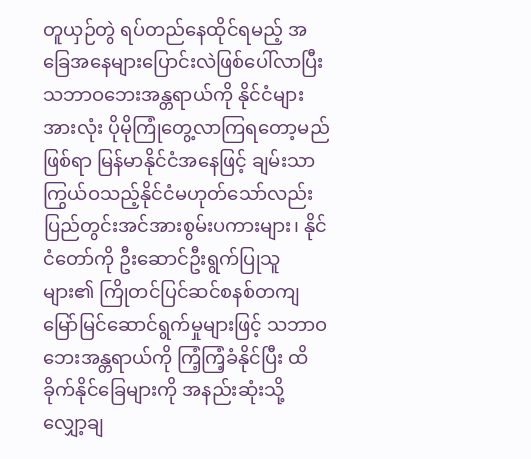တူယှဉ်တွဲ ရပ်တည်နေထိုင်ရမည့် အခြေအနေများပြောင်းလဲဖြစ်ပေါ်လာပြီး သဘာဝဘေးအန္တရာယ်ကို နိုင်ငံများအားလုံး ပိုမိုကြုံတွေ့လာကြရတော့မည်ဖြစ်ရာ မြန်မာနိုင်ငံအနေဖြင့် ချမ်းသာကြွယ်ဝသည့်နိုင်ငံမဟုတ်သော်လည်း ပြည်တွင်းအင်အားစွမ်းပကားများ၊ နိုင်ငံတော်ကို ဦးဆောင်ဦးရွက်ပြုသူများ၏ ကြိုတင်ပြင်ဆင်စနစ်တကျမြော်မြင်ဆောင်ရွက်မှုများဖြင့် သဘာဝဘေးအန္တရာယ်ကို ကြံ့ကြံ့ခံနိုင်ပြီး ထိခိုက်နိုင်ခြေများကို အနည်းဆုံးသို့ လျှော့ချ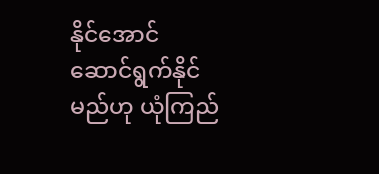နိုင်အောင် ဆောင်ရွက်နိုင်မည်ဟု ယုံကြည်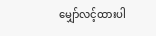မျှော်လင့်ထားပါ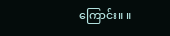ကြောင်း။ ။